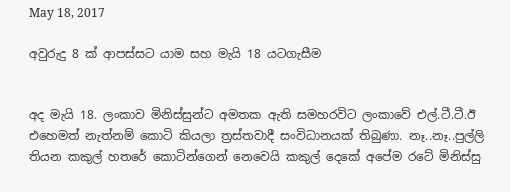May 18, 2017

අවුරුදු 8 ක් ආපස්සට යාම සහ මැයි 18 යටගැසීම


අද මැයි 18. ලංකාව මිනිස්සුන්ට අමතක ඇති සමහරවිට ලංකාවේ එල්.ටී.ටී.ඊ එහෙමත් නැත්නම් කොටි කියලා ත්‍රස්තවාදී සංවිධානයක් තිබුණා. නෑ..නෑ..පුල්ලි තියන කකුල් හතරේ කොටින්ගෙන් නෙවෙයි කකුල් දෙකේ අපේම රටේ මිනිස්සු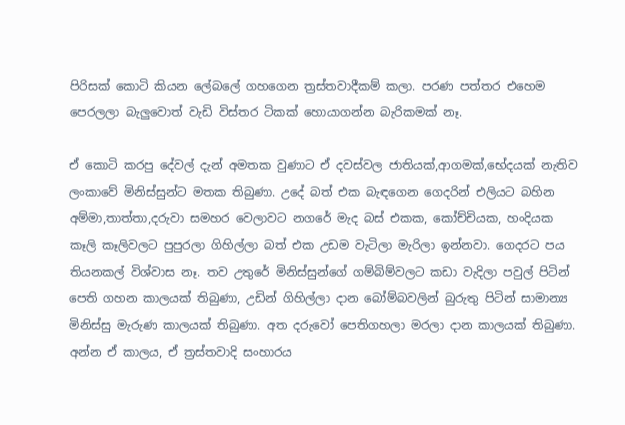පිරිසක් කොටි කියන ලේබලේ ගහගෙන ත්‍රස්තවාදීකම් කලා. පරණ පත්තර එහෙම පෙරලලා බැලුවොත් වැඩි විස්තර ටිකක් හොයාගන්න බැරිකමක් නෑ.

ඒ කොටි කරපු දේවල් දැන් අමතක වුණාට ඒ දවස්වල ජාතියක්,ආගමක්,භේදයක් නැතිව ලංකාවේ මිනිස්සුන්ට මතක තිබුණා. උදේ බත් එක බැඳගෙන ගෙදරින් එලියට බහින අම්මා,තාත්තා,දරුවා සමහර වෙලාවට නගරේ මැද බස් එකක, කෝච්චියක, හංදියක කෑලි කෑලිවලට පුපුරලා ගිහිල්ලා බත් එක උඩම වැටිලා මැරිලා ඉන්නවා. ගෙදරට පය තියනකල් විශ්වාස නෑ. තව උතුරේ මිනිස්සුන්ගේ ගම්බිම්වලට කඩා වැදිලා පවුල් පිටින් පෙති ගහන කාලයක් තිබුණා, උඩින් ගිහිල්ලා දාන බෝම්බවලින් බුරුතු පිටින් සාමාන්‍ය මිනිස්සු මැරුණ කාලයක් තිබුණා. අත දරුවෝ පෙතිගහලා මරලා දාන කාලයක් තිබුණා. අන්න ඒ කාලය, ඒ ත්‍රස්තවාදි සංහාරය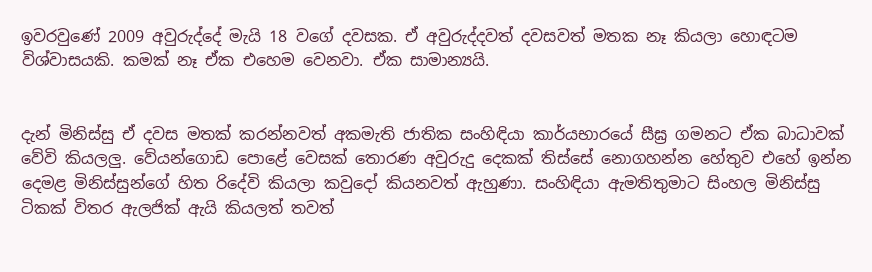ඉවරවුණේ 2009 අවුරුද්දේ මැයි 18 වගේ දවසක. ඒ අවුරුද්දවත් දවසවත් මතක නෑ කියලා හොඳටම විශ්වාසයකි. කමක් නෑ ඒක එහෙම වෙනවා. ඒක සාමාන්‍යයි.


දැන් මිනිස්සු ඒ දවස මතක් කරන්නවත් අකමැති ජාතික සංහිඳියා කාර්යභාරයේ සීඝ්‍ර ගමනට ඒක බාධාවක් වේවි කියලලු. වේයන්ගොඩ පොළේ වෙසක් තොරණ අවුරුදු දෙකක් තිස්සේ නොගහන්න හේතුව එහේ ඉන්න දෙමළ මිනිස්සුන්ගේ හිත රිදේවි කියලා කවුදෝ කියනවත් ඇහුණා. සංහිඳියා ඇමතිතුමාට සිංහල මිනිස්සු ටිකක් විතර ඇලජික් ඇයි කියලත් තවත්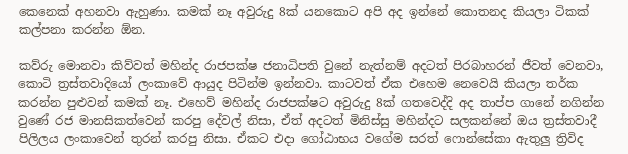කෙනෙක් අහනවා ඇහුණා. කමක් නෑ අවුරුදු 8ක් යනකොට අපි අද ඉන්නේ කොතනද කියලා ටිකක් කල්පනා කරන්න ඕන.

කව්රු මොනවා කිව්වත් මහින්ද රාජපක්ෂ ජනාධිපති වුනේ නැත්නම් අදටත් පිරබාහරන් ජීවත් වෙනවා, කොටි ත්‍රස්තවාදියෝ ලංකාවේ ආයුද පිටින්ම ඉන්නවා. කාටවත් ඒක එහෙම නෙවෙයි කියලා තර්ක කරන්න පුළුවන් කමක් නෑ. එහෙව් මහින්ද රාජපක්ෂට අවුරුදු 8ක් ගතවෙද්දි අද තාප්ප ගානේ නගින්න වුණේ රජ මානසිකත්වෙන් කරපු දේවල් නිසා, ඒත් අදටත් මිනිස්සු මහින්දට සලකන්නේ ඔය ත්‍රස්තවාදී පිලිලය ලංකාවෙන් තුරන් කරපු නිසා. ඒකට එදා ගෝඨාභය වගේම සරත් ෆොන්සේකා ඇතුලු ත්‍රිවිද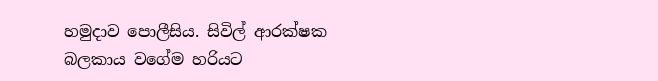හමුදාව පොලීසිය. සිවිල් ආරක්ෂක බලකාය වගේම හරියට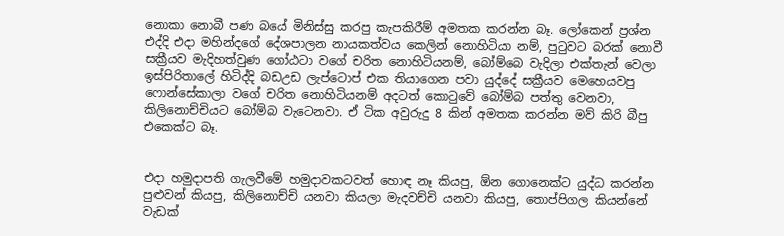නොකා නොබී පණ බයේ මිනිස්සු කරපු කැපකිරීම් අමතක කරන්න බෑ. ලෝකෙන් ප්‍රශ්න එද්දි එදා මහින්දගේ දේශපාලන නායකත්වය කෙලින් නොහිටියා නම්, පුටුවට බරක් නොවී සක්‍රීයව මැදිහත්වුණ ගෝඨටා වගේ චරිත නොහිටියනම්, බෝම්බෙ වැදිලා එක්තැන් වෙලා ඉස්පිරිතාලේ හිටිද්දි බඩඋඩ ලැප්ටොප් එක තියාගෙන පවා යුද්දේ සක්‍රීයව මෙහෙයවපු ෆොන්සේකාලා වගේ චරිත නොහිටියනම් අදටත් කොටුවේ බෝම්බ පත්තු වෙනවා, කිලිනොච්චියට බෝම්බ වැටෙනවා. ඒ ටික අවුරුදු 8 කින් අමතක කරන්න මව් කිරි බීපු එකෙක්ට බෑ.


එදා හමුදාපති ගැලවීමේ හමුදාවකටවත් හොඳ නෑ කියපු, ඕන ගොනෙක්ට යුද්ධ කරන්න පුළුවන් කියපු, කිලිනොච්චි යනවා කියලා මැදවච්චි යනවා කියපු, තොප්පිගල කියන්නේ වැඩක්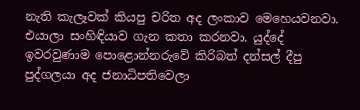නැති කැලෑවක් කියපු චරිත අද ලංකාව මෙහෙයවනවා. එයාලා සංහිඳියාව ගැන කතා කරනවා. යුද්දේ ඉවරවුණාම පොළොන්නරුවේ කිරිබත් දන්සල් දීපු පුද්ගලයා අද ජනාධිපතිවෙලා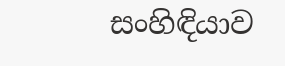සංහිඳියාව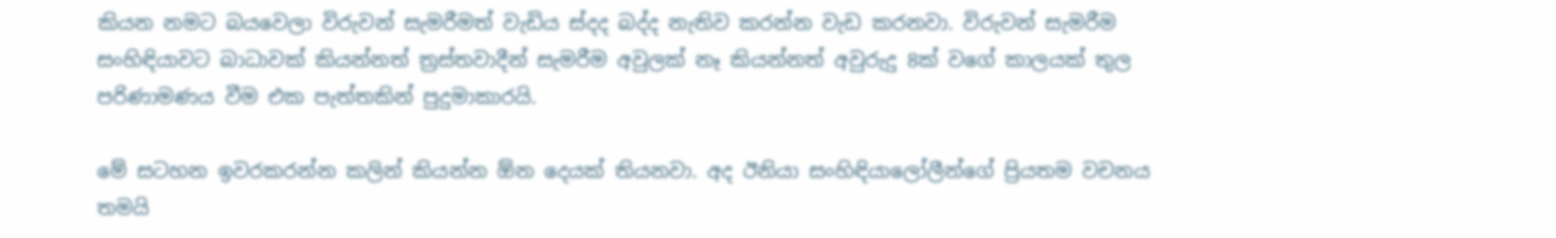කියන නමට බයවෙලා විරුවන් සැමරීමත් වැඩිය ස්දද බද්ද නැතිව කරන්න වැඩ කරනවා. විරුවන් සැමරීම සංහිඳියාවට බාධාවක් කියන්නත් ත්‍රස්තවාදීන් සැමරීම අවුලක් නෑ කියන්නත් අවුරුදු 8ක් වගේ කාලයක් තුල පරිණාමණය වීම එක පැත්තකින් පුදුමාකාරයි.

මේ සටහන ඉවරකරන්න කලින් කියන්න ඕන දෙයක් තියනවා. අද ඊනියා සංහිඳියාලෝලීන්ගේ ප්‍රියතම වචනය තමයි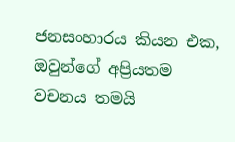ජනසංහාරය කියන එක, ඔවුන්ගේ අප්‍රියතම වචනය තමයි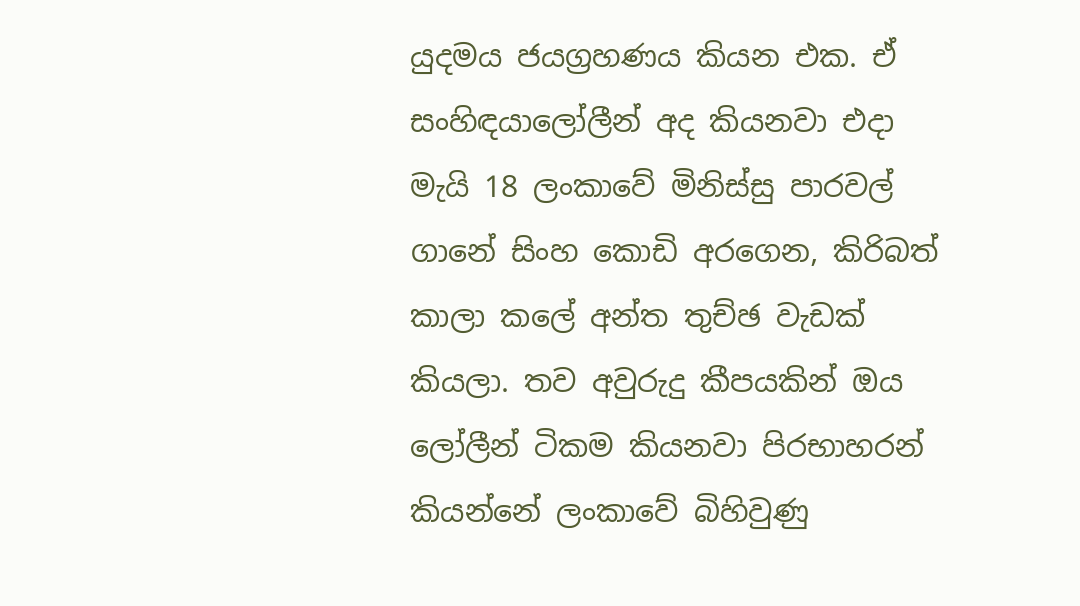යුදමය ජයග්‍රහණය කියන එක. ඒ සංහිඳයාලෝලීන් අද කියනවා එදා මැයි 18 ලංකාවේ මිනිස්සු පාරවල් ගානේ සිංහ කොඩි අරගෙන, කිරිබත් කාලා කලේ අන්ත තුච්ඡ වැඩක් කියලා. තව අවුරුදු කීපයකින් ඔය ලෝලීන් ටිකම කියනවා පිරභාහරන් කියන්නේ ලංකාවේ බිහිවුණු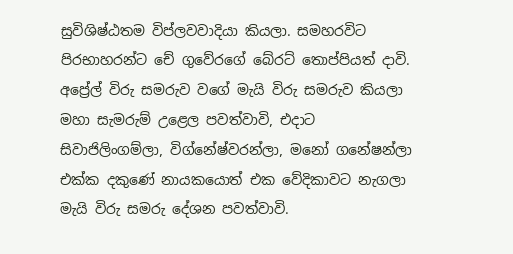සුවිශිෂ්ඨතම විප්ලවවාදියා කියලා. සමහරවිට පිරභාහරන්ට චේ ගුවේරගේ බේරට් තොප්පියත් දාවි. අප්‍රේල් විරු සමරුව වගේ මැයි විරු සමරුව කියලා මහා සැමරුම් උළෙල පවත්වාවි, එදාට සිවාජිලිංගම්ලා, විග්නේෂ්වරන්ලා, මනෝ ගනේෂන්ලා එක්ක දකුණේ නායකයොත් එක වේදිකාවට නැගලා මැයි විරු සමරු දේශන පවත්වාවි.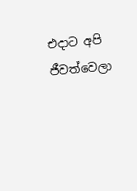එදාට අපි ජීවත්වෙලා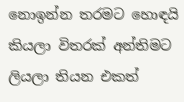නොඉන්න තරමට හොඳයි කියලා විතරක් අන්තිමට ලියලා තියන එකත්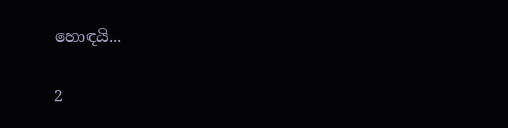හොඳයි...

2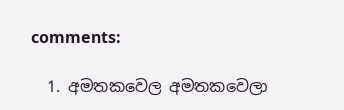comments:

  1. අමතකවෙල අමතකවෙලා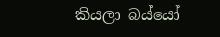කියලා බය්යෝ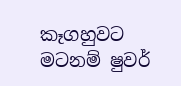කෑගහුවට මටනම් ෂුවර්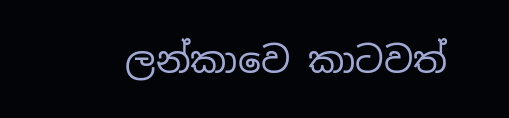ලන්කාවෙ කාටවත්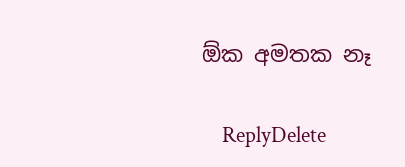ඕක අමතක නෑ

    ReplyDelete